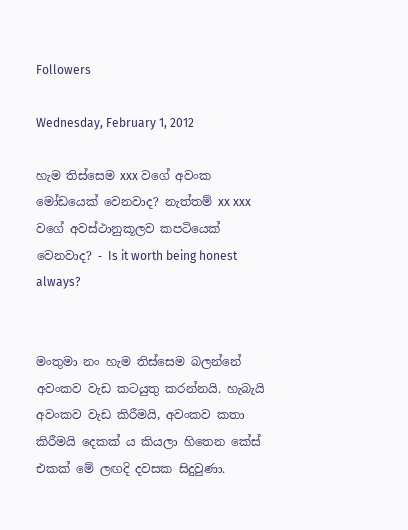Followers

Wednesday, February 1, 2012

හැම තිස්සෙම xxx වගේ අවංක මෝඩයෙක් වෙනවාද? නැත්තම් xx xxx වගේ අවස්ථානුකූලව කපටියෙක් වෙනවාද? - Is it worth being honest always?


මංතුමා නං හැම තිස්සෙම බලන්නේ අවංකව වැඩ කටයුතු කරන්නයි. හැබැයි අවංකව වැඩ කිරීමයි, අවංකව කතා කිරීමයි දෙකක් ය කියලා හිතෙන කේස් එකක් මේ ලඟදි දවසක සිදුවුණා.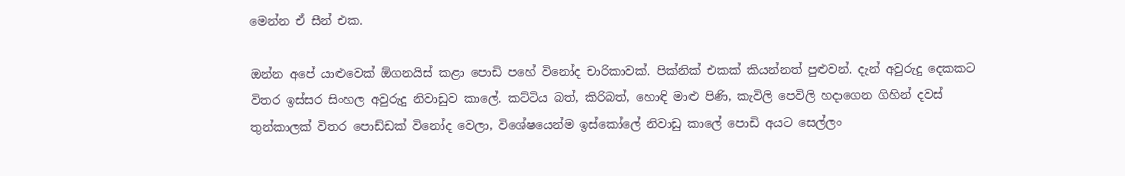මෙන්න ඒ සීන් එක.

ඔන්න අපේ යාළුවෙක් ඕගනයිස් කළා පොඩි පහේ විනෝද චාරිකාවක්. පික්නික් එකක් කියන්නත් පුළුවන්. දැන් අවුරුදු දෙකකට විතර ඉස්සර සිංහල අවුරුදු නිවාඩුව කාලේ. කට්ටිය බත්, කිරිබත්, හොඳි මාළු පිණි, කැවිලි පෙවිලි හදාගෙන ගිහින් දවස් තුන්කාලක් විතර පොඩ්ඩක් විනෝද වෙලා, විශේෂයෙන්ම ඉස්කෝලේ නිවාඩු කාලේ පොඩි අයට සෙල්ලං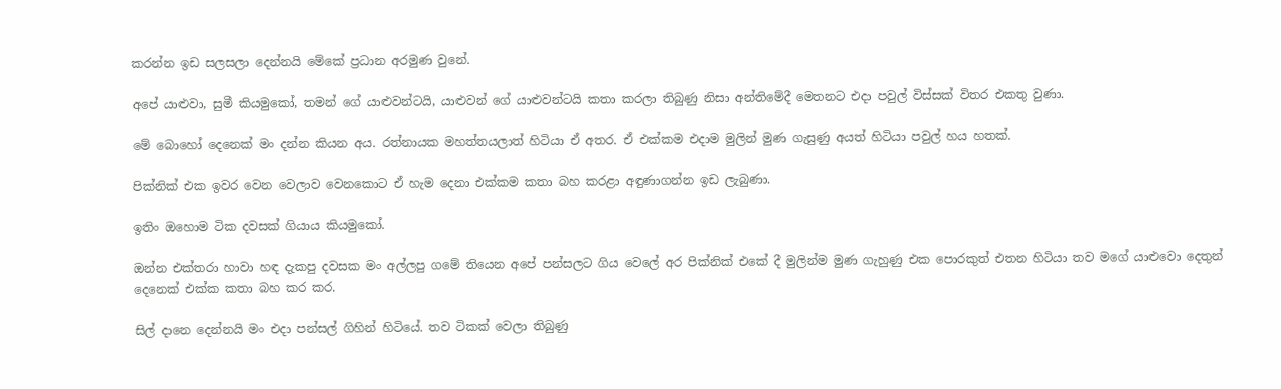කරන්න ඉඩ සලසලා දෙන්නයි මේකේ ප්‍රධාන අරමුණ වුනේ.

අපේ යාළුවා, සුමී කියමුකෝ, තමන් ගේ යාළුවන්ටයි, යාළුවන් ගේ යාළුවන්ටයි කතා කරලා තිබුණු නිසා අන්තිමේදී මෙතනට එදා පවුල් විස්සක් විතර එකතු වුණා.

මේ බොහෝ දෙනෙක් මං දන්න කියන අය. රත්නායක මහත්තයලාත් හිටියා ඒ අතර. ඒ එක්කම එදාම මුලින් මුණ ගැසුණු අයත් හිටියා පවුල් හය හතක්.

පික්නික් එක ඉවර වෙන වෙලාව වෙනකොට ඒ හැම දෙනා එක්කම කතා බහ කරළා අඳුණාගන්න ඉඩ ලැබුණා.

ඉතිං ඔහොම ටික දවසක් ගියාය කියමුකෝ.

ඔන්න එක්තරා හාවා හඳ දැකපු දවසක මං අල්ලපු ගමේ තියෙන අපේ පන්සලට ගිය වෙලේ අර පික්නික් එකේ දී මුලින්ම මුණ ගැහුණු එක පොරකුත් එතන හිටියා තව මගේ යාළුවො දෙතුන් දෙනෙක් එක්ක කතා බහ කර කර.

සිල් දානෙ දෙන්නයි මං එදා පන්සල් ගිහින් හිටියේ. තව ටිකක් වෙලා තිබුණු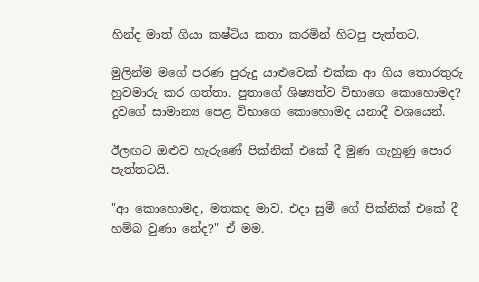හින්ද මාත් ගියා කෂ්ටිය කතා කරමින් හිටපු පැත්තට.

මුලින්ම මගේ පරණ පුරුදු යාළුවෙක් එක්ක ආ ගිය තොරතුරු හුවමාරු කර ගත්තා. පුතාගේ ශිෂ්‍යත්ව විභාගෙ කොහොමද? දුවගේ සාමාන්‍ය පෙළ විභාගෙ කොහොමද යනාදී වශයෙන්.

ඊලඟට ඔළුව හැරුණේ පික්නික් එකේ දී මුණ ගැහුණු පොර පැත්තටයි.

"ආ කොහොමද, මතකද මාව. එදා සුමී ගේ පික්නික් එකේ දී හම්බ වුණා නේද?" ඒ මම.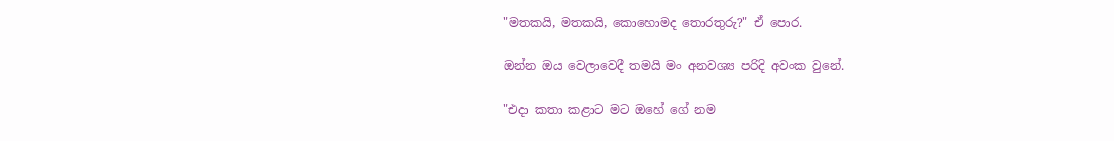"මතකයි, මතකයි, කොහොමද තොරතුරු?" ඒ පොර.

ඔන්න ඔය වෙලාවෙදී තමයි මං අනවශ්‍ය පරිදි අවංක වුනේ.

"එදා කතා කළාට මට ඔහේ ගේ නම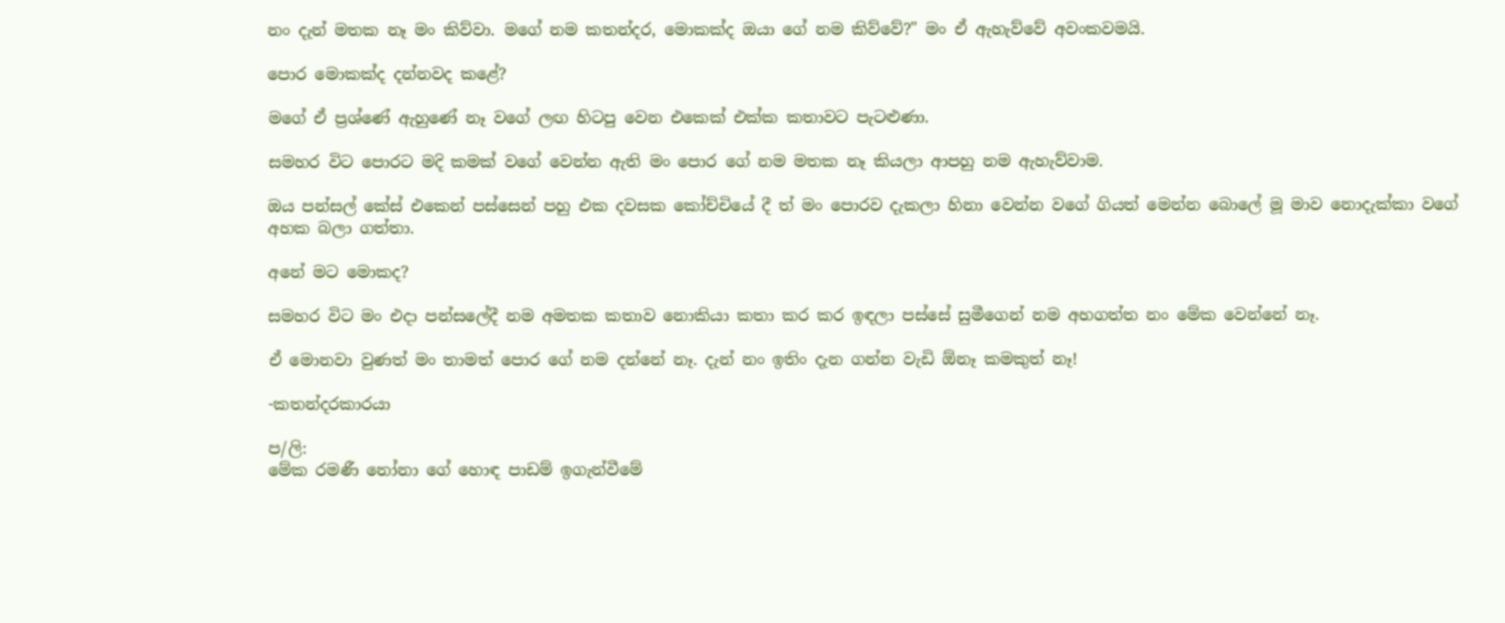නං දැන් මතක නෑ මං කිව්වා. මගේ නම කතන්දර, මොකක්ද ඔයා ගේ නම කිව්වේ?" මං ඒ ඇහැව්වේ අවංකවමයි.

පොර මොකක්ද දන්නවද කළේ?

මගේ ඒ ප්‍රශ්ණේ ඇහුණේ නෑ වගේ ලඟ හිටපු වෙන එකෙක් එක්ක කතාවට පැටළුණා.

සමහර විට පොරට මදි කමක් වගේ වෙන්න ඇති මං පොර ගේ නම මතක නෑ කියලා ආපහු නම ඇහැව්වාම.

ඔය පන්සල් කේස් එකෙන් පස්සෙන් පහු එක දවසක කෝච්චියේ දී ත් මං පොරව දැකලා හිනා වෙන්න වගේ ගියත් මෙන්න බොලේ මූ මාව නොදැක්කා වගේ අහක බලා ගත්තා.

අනේ මට මොකද?

සමහර විට මං එදා පන්සලේදී නම අමතක කතාව නොකියා කතා කර කර ඉඳලා පස්සේ සුමීගෙන් නම අහගත්ත නං මේක වෙන්නේ නෑ.

ඒ මොනවා වුණත් මං තාමත් පොර ගේ නම දන්නේ නෑ. දැන් නං ඉතිං දැන ගන්න වැඩි ඕනෑ කමකුත් නෑ!

-කතන්දරකාරයා

ප/ලි:
මේක රමණී නෝනා ගේ හොඳ පාඩම් ඉගැන්වීමේ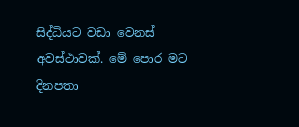සිද්ධියට වඩා වෙනස් අවස්ථාවක්. මේ පොර මට දිනපතා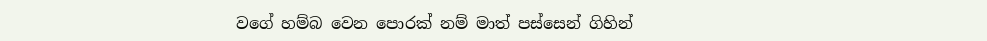වගේ හම්බ වෙන පොරක් නම් මාත් පස්සෙන් ගිහින්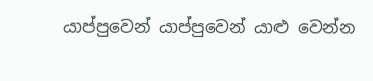යාප්පුවෙන් යාප්පුවෙන් යාළු වෙන්න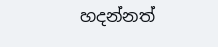හදන්නත්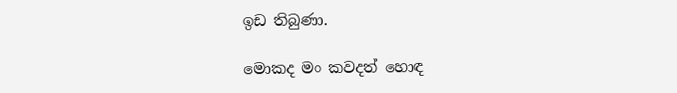ඉඩ තිබුණා.

මොකද මං කවදත් හොඳ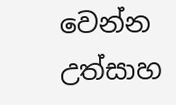වෙන්න උත්සාහ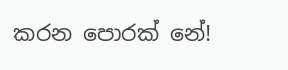කරන පොරක් නේ!